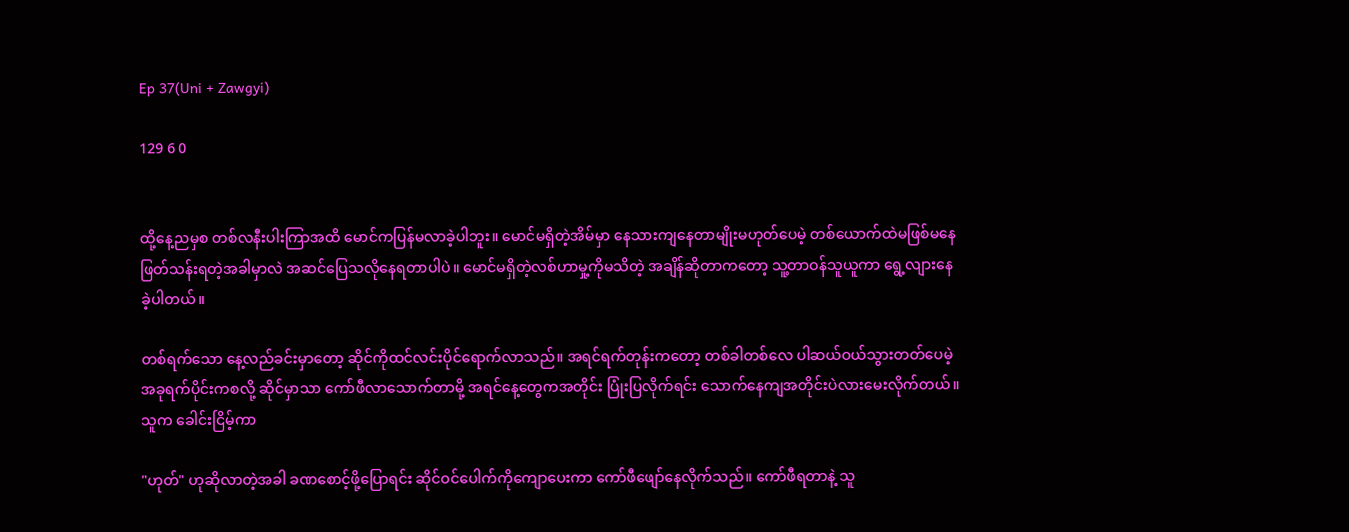Ep 37(Uni + Zawgyi)

129 6 0


ထို့နေ့ညမှစ တစ်လနီးပါးကြာအထိ မောင်ကပြန်မလာခဲ့ပါဘူး။ မောင်မရှိတဲ့အိမ်မှာ နေသားကျနေတာမျိုးမဟုတ်ပေမဲ့ တစ်ယောက်ထဲမဖြစ်မနေဖြတ်သန်းရတဲ့အခါမှာလဲ အဆင်ပြေသလိုနေရတာပါပဲ။ မောင်မရှိတဲ့လစ်ဟာမှု့ကိုမသိတဲ့ အချိန်ဆိုတာကတော့ သူ့တာဝန်သူယူကာ ရွေ့လျားနေခဲ့ပါတယ်။

တစ်ရက်သော နေ့လည်ခင်းမှာတော့ ဆိုင်ကိုထင်လင်းပိုင်ရောက်လာသည်။ အရင်ရက်တုန်းကတော့ တစ်ခါတစ်လေ ပါဆယ်ဝယ်သွားတတ်ပေမဲ့ အခုရက်ပိုင်းကစလို့ ဆိုင်မှာသာ ကော်ဖီလာသောက်တာမို့ အရင်နေ့တွေကအတိုင်း ပြုံးပြလိုက်ရင်း သောက်နေကျအတိုင်းပဲလားမေးလိုက်တယ်။ သူက ခေါင်းငြိမ့်ကာ

"ဟုတ်" ဟုဆိုလာတဲ့အခါ ခဏစောင့်ဖို့ပြောရင်း ဆိုင်ဝင်ပေါက်ကိုကျောပေးကာ ကော်ဖီဖျော်နေလိုက်သည်။ ကော်ဖီရတာနဲ့ သူ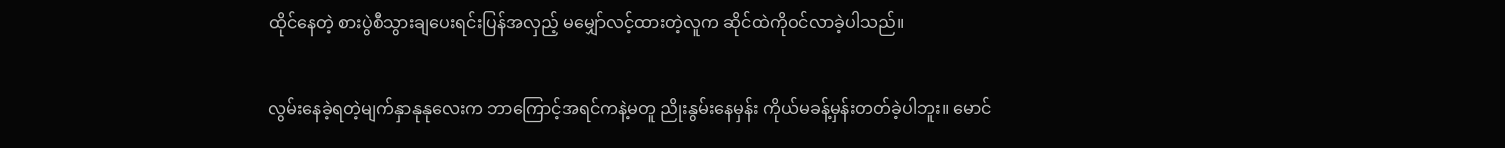ထိုင်နေတဲ့ စားပွဲစီသွားချပေးရင်းပြန်အလှည့် မမျှော်လင့်ထားတဲ့လူက ဆိုင်ထဲကိုဝင်လာခဲ့ပါသည်။

လွမ်းနေခဲ့ရတဲ့မျက်နှာနုနုလေးက ဘာကြောင့်အရင်ကနဲ့မတူ ညိုးနွမ်းနေမှန်း ကိုယ်မခန့်မှန်းတတ်ခဲ့ပါဘူး။ မောင်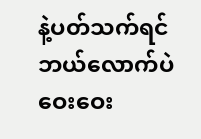နဲ့ပတ်သက်ရင် ဘယ်လောက်ပဲဝေးဝေး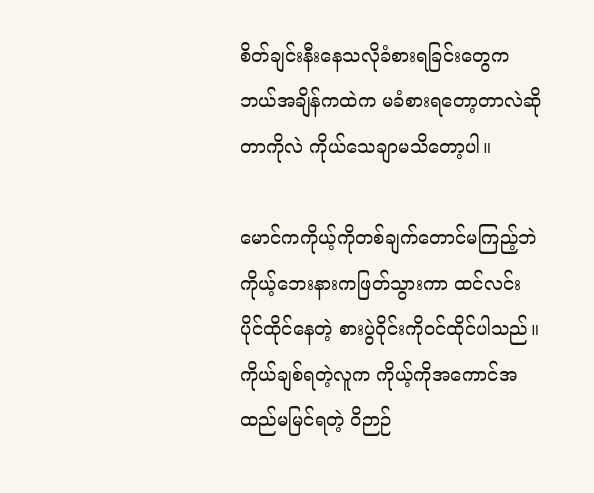စိတ်ချင်းနီးနေသလိုခံစားရခြင်းတွေက ဘယ်အချိန်ကထဲက မခံစားရတော့တာလဲဆိုတာကိုလဲ ကိုယ်သေချာမသိတော့ပါ။

မောင်ကကိုယ့်ကိုတစ်ချက်တောင်မကြည့်ဘဲ ကိုယ့်ဘေးနားကဖြတ်သွားကာ ထင်လင်းပိုင်ထိုင်နေတဲ့ စားပွဲဝိုင်းကိုဝင်ထိုင်ပါသည်။ ကိုယ်ချစ်ရတဲ့လူက ကိုယ့်ကိုအကောင်အထည်မမြင်ရတဲ့ ဝိဉာဉ်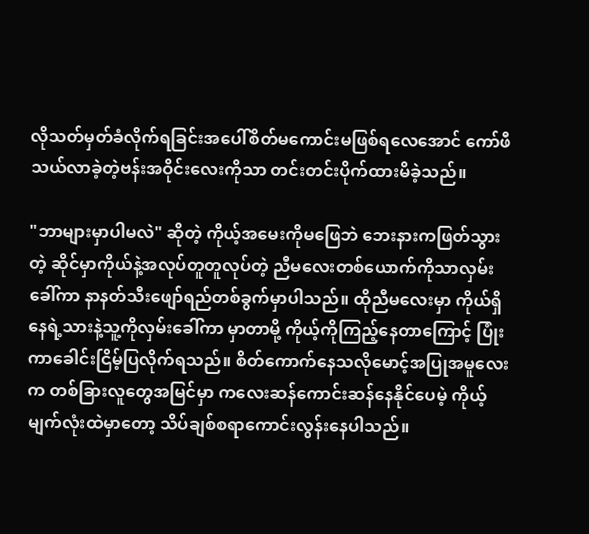လိုသတ်မှတ်ခံလိုက်ရခြင်းအပေါ်စိတ်မကောင်းမဖြစ်ရလေအောင် ကော်ဖီသယ်လာခဲ့တဲ့ဗန်းအဝိုင်းလေးကိုသာ တင်းတင်းပိုက်ထားမိခဲ့သည်။

"ဘာများမှာပါမလဲ" ဆိုတဲ့ ကိုယ့်အမေးကိုမဖြေဘဲ ဘေးနားကဖြတ်သွားတဲ့ ဆိုင်မှာကိုယ်နဲ့အလုပ်တူတူလုပ်တဲ့ ညီမလေးတစ်ယောက်ကိုသာလှမ်းခေါ်ကာ နာနတ်သီးဖျော်ရည်တစ်ခွက်မှာပါသည်။ ထိုညီမလေးမှာ ကိုယ်ရှိနေရဲ့သားနဲ့သူ့ကိုလှမ်းခေါ်ကာ မှာတာမို့ ကိုယ့်ကိုကြည့်နေတာကြောင့် ပြုံးကာခေါင်းငြိမ့်ပြလိုက်ရသည်။ စိတ်ကောက်နေသလိုမောင့်အပြုအမူလေးက တစ်ခြားလူတွေအမြင်မှာ ကလေးဆန်ကောင်းဆန်နေနိုင်ပေမဲ့ ကိုယ့်မျက်လုံးထဲမှာတော့ သိပ်ချစ်စရာကောင်းလွန်းနေပါသည်။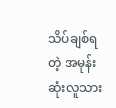သိပ်ချစ်ရတဲ့ အမုန်းဆုံးလူသား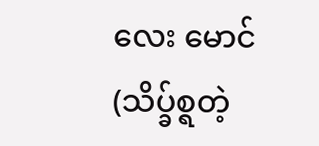လေး မောင်(သိပ္ခ်စ္ရတဲ့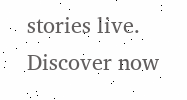stories live. Discover now